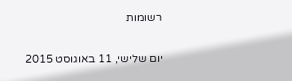רשומות

יום שלישי, 11 באוגוסט 2015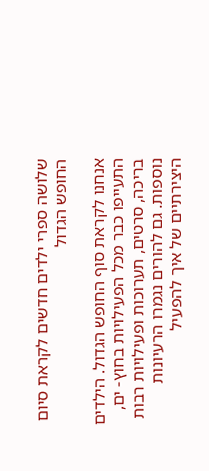שלושה ספרי ילדים חדשים לקראת סיום החופש הגדול

אנחנו לקראת סוף החופש הגדול. הילדים התעייפו כבר מכל הפעילויות בחוץ- ים, בריכה, סרטים, תערוכות ופעילויות רבות נוספות. גם להורים נגמרו הרעיונות היצירתיים של איך להפעיל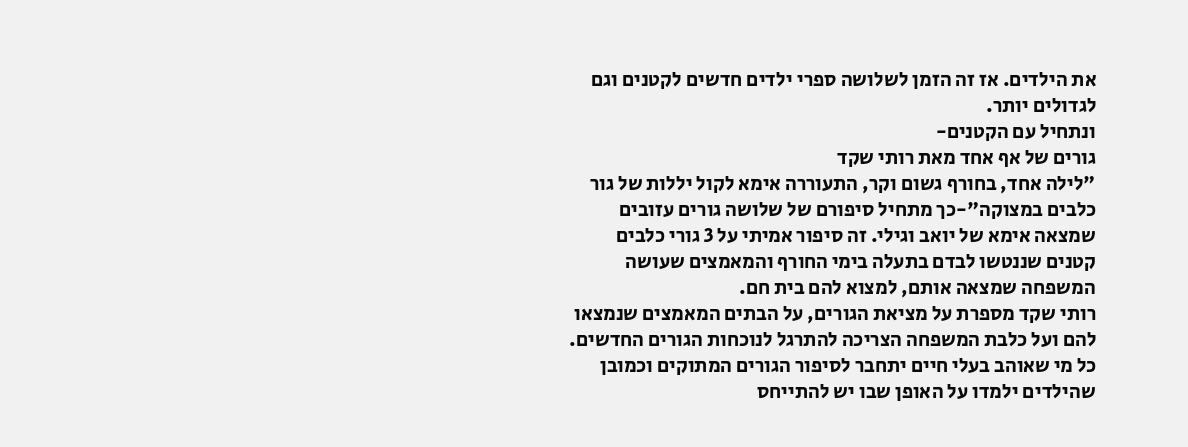את הילדים. אז זה הזמן לשלושה ספרי ילדים חדשים לקטנים וגם לגדולים יותר.
ונתחיל עם הקטנים-
גורים של אף אחד מאת רותי שקד
"לילה אחד, בחורף גשום וקר, התעוררה אימא לקול יללות של גור כלבים במצוקה"-כך מתחיל סיפורם של שלושה גורים עזובים שמצאה אימא של יואב וגילי. זה סיפור אמיתי על 3 גורי כלבים קטנים שננטשו לבדם בתעלה בימי החורף והמאמצים שעושה המשפחה שמצאה אותם, למצוא להם בית חם.
רותי שקד מספרת על מציאת הגורים, על הבתים המאמצים שנמצאו להם ועל כלבת המשפחה הצריכה להתרגל לנוכחות הגורים החדשים. כל מי שאוהב בעלי חיים יתחבר לסיפור הגורים המתוקים וכמובן שהילדים ילמדו על האופן שבו יש להתייחס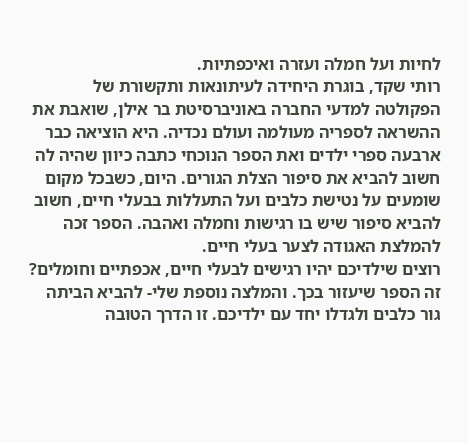לחיות ועל חמלה ועזרה ואיכפתיות.
רותי שקד, בוגרת היחידה לעיתונאות ותקשורת של הפקולטה למדעי החברה באוניברסיטת בר אילן, שואבת את ההשראה לספריה מעולמה ועולם נכדיה. היא הוציאה כבר ארבעה ספרי ילדים ואת הספר הנוכחי כתבה כיוון שהיה לה חשוב להביא את סיפור הצלת הגורים. היום, כשבכל מקום שומעים על נטישת כלבים ועל התעללות בבעלי חיים, חשוב להביא סיפור שיש בו רגישות וחמלה ואהבה. הספר זכה להמלצת האגודה לצער בעלי חיים.
רוצים שילדיכם יהיו רגישים לבעלי חיים, אכפתיים וחומלים? זה הספר שיעזור בכך. והמלצה נוספת שלי- להביא הביתה גור כלבים ולגדלו יחד עם ילדיכם. זו הדרך הטובה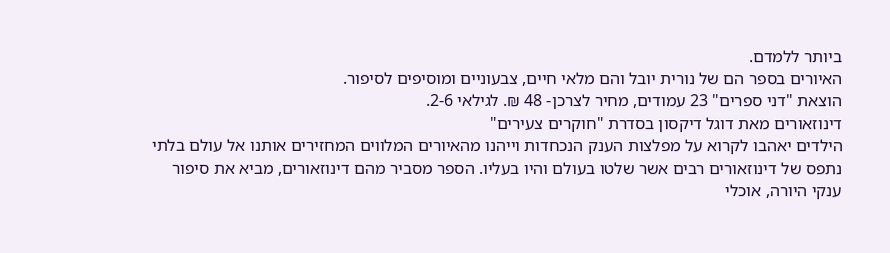ביותר ללמדם.
האיורים בספר הם של נורית יובל והם מלאי חיים, צבעוניים ומוסיפים לסיפור.
הוצאת "דני ספרים" 23 עמודים, מחיר לצרכן- 48 ₪. לגילאי 2-6.
דינוזאורים מאת דוגל דיקסון בסדרת "חוקרים צעירים"
הילדים יאהבו לקרוא על מפלצות הענק הנכחדות וייהנו מהאיורים המלווים המחזירים אותנו אל עולם בלתי נתפס של דינוזאורים רבים אשר שלטו בעולם והיו בעליו. הספר מסביר מהם דינוזאורים, מביא את סיפור ענקי היורה, אוכלי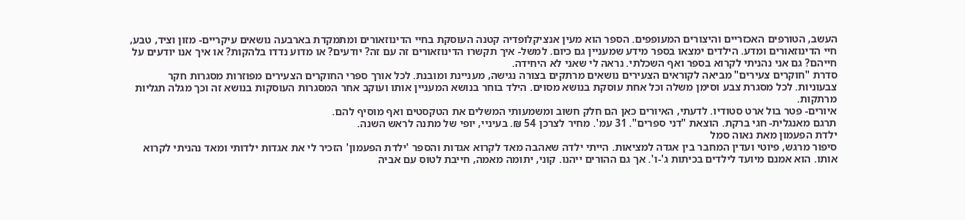העשב, הטורפים האכזריים והיצורים המעופפים. הספר הוא מעין אנציקלופדיה קטנה העוסקת בחיי הדינוזאורים ומתמקדת בארבעה נושאים עיקריים- מזון וציד, טבע, חיי הדינוזאורים ומדע. הילדים ימצאו בספר מידע שמעניין גם כיום. למשל- איך תקשרו הדינוזאורים זה עם זה? יודעים? או מדוע נדדו בלהקות? או איך אנו יודעים על חייהם? גם אני נהניתי לקרוא בספר ואף השכלתי. נראה לי שאני לא היחידה.
סדרת "חוקרים צעירים" מביאה לקוראים הצעירים נושאים מרתקים בצורה נגישה, מעניינת ומובנת. לכל אורך ספרי החוקרים הצעירים מפוזרות מסגרות חקר צבעוניות. לכל מסגרת צבע וסימן משלה וכל אחת עוסקת בנושא מסוים. הילד בוחר בנושא המעניין אותו ועוקב אחר המסגרות העוסקות בנושא זה וכך מגלה תגליות מרתקות.
איורים- פטר בול ארט סטודיו. לדעתי, האיורים כאן הם חלק חשוב ומשמעותי המשלים את הטקסטים ואף מוסיף להם.
תרגם מאנגלית- חגי ברקת. הוצאת "דני ספרים". 31 עמ'. מחיר לצרכן 54 ₪. בעיניי, יופי של מתנה לראש השנה.
ילדת הפעמון מאת נאוה סמל
סיפור מרגש, פיוטי ועדין המחבר בין אגדה למציאות. הייתי ילדה שאהבה מאד לקרוא אגדות והספר 'ילדת הפעמון' הזכיר לי את אגדות ילדותי ומאד נהניתי לקרוא אותו. הוא אמנם מיועד לילדים בכיתות ג'-ו'. אך גם ההורים ייהנו. קוני, יתומה מאמה, חייבת לטוס עם אביה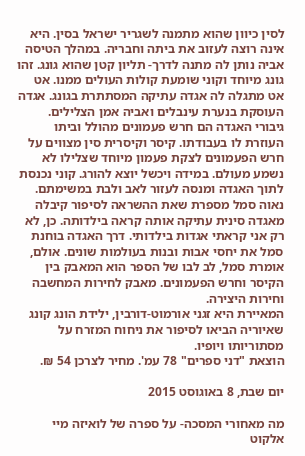לסין כיוון שהוא מתמנה לשגריר ישראל בסין. היא אינה רוצה לעזוב את ביתה וחבריה. במהלך הטיסה אביה נותן לה מתנה לדרך- תליון קטן שהוא גונג. זהו גונג מיוחד וקוני שומעת קולות העולים ממנו. אט אט מתגלה לה אגדה עתיקה המסתתרת בגונג. אגדה העוסקת בנערת עינבלים ואביה אמן הצלילים.
גיבורי האגדה הם חרש פעמונים מהולל וביתו העוזרת לו בעבודתו. קיסר וקיסרית סין מצווים על חרש הפעמונים לצקת פעמון מיוחד שצלילו לא נשמע מעולם. במידה ויכשל יוצא להורג. קוני נכנסת לתוך האגדה ומנסה לעזור לאב ולבת במשימתם.
נאוה סמל מספרת שאת ההשראה לסיפור קיבלה מאגדה סינית עתיקה אותה קראה בילדותה. כן, לא רק אני קראתי אגדות בילדותי. דרך האגדה בוחנת סמל את יחסי אבות ובנות בעולמות שונים. אולם, אומרת סמל, לב לבו של הספר הוא המאבק בין הקיסר וחרש הפעמונים. מאבק לחירות המחשבה וחירות היצירה.
המאיירת היא זגני אורמוט-דורבין, ילידת הונג קונג שאיוריה הביאו לסיפור את ניחוח המזרח על מסתוריותו ויופיו.
הוצאת "דני ספרים" 78 עמ'. מחיר לצרכן 54 ₪.

יום שבת, 8 באוגוסט 2015

מה מאחורי המסכה- על ספרה של לואיזה מיי אלקוט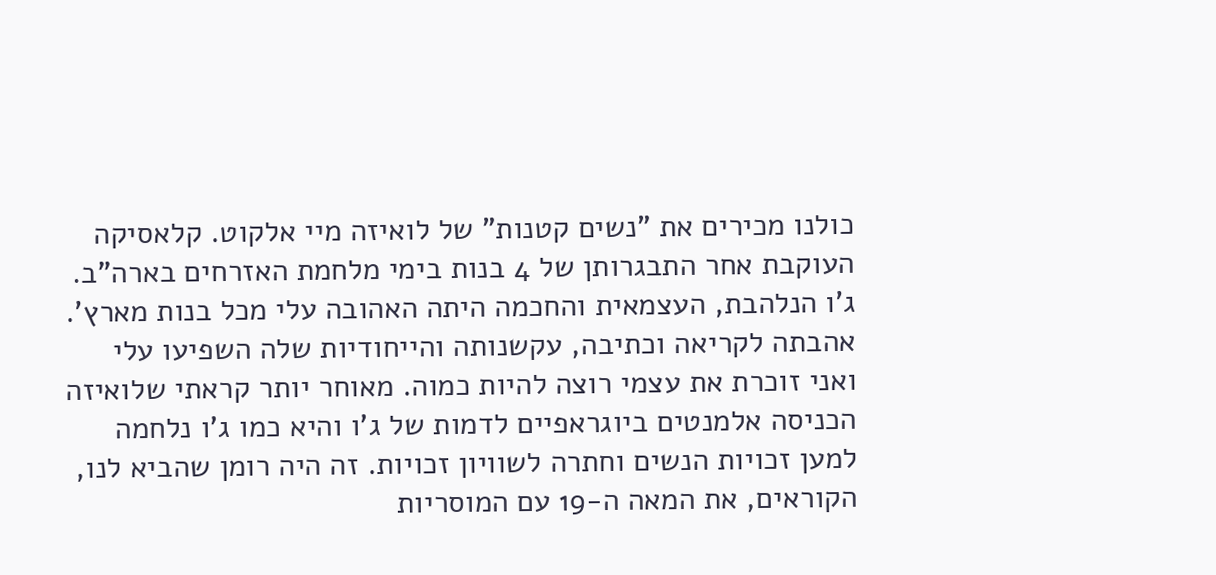כולנו מכירים את "נשים קטנות" של לואיזה מיי אלקוט. קלאסיקה העוקבת אחר התבגרותן של 4 בנות בימי מלחמת האזרחים בארה"ב. ג'ו הנלהבת, העצמאית והחכמה היתה האהובה עלי מכל בנות מארץ'. אהבתה לקריאה וכתיבה, עקשנותה והייחודיות שלה השפיעו עלי ואני זוכרת את עצמי רוצה להיות כמוה. מאוחר יותר קראתי שלואיזה הכניסה אלמנטים ביוגראפיים לדמות של ג'ו והיא כמו ג'ו נלחמה למען זכויות הנשים וחתרה לשוויון זכויות. זה היה רומן שהביא לנו, הקוראים, את המאה ה-19 עם המוסריות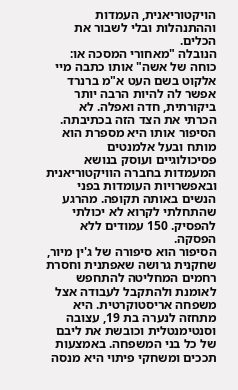הויקטוריאנית, העמדות וההתנהלות ובלי לשבור את הכלים.
הנובלה "מאחורי המסכה או: כוחה של אשה" אותו כתבה מיי אלקוט בשם העט א"מ ברנרד אפשר לה להיות הרבה יותר ביקורתית, חדה ואפלה. לא הכרתי את הצד הזה בכתיבתה. הסיפור אותו היא מספרת הוא מותח ובעל אלמנטים פסיכולוגיים ועוסק בנושא המעמדות בחברה הוויקטוריאנית ובאפשרויות העומדות בפני הנשים באותה תקופה. מהרגע שהתחלתי לקרוא לא יכולתי להפסיק. 150 עמודים ללא הפסקה.
הסיפור הוא סיפורה של ג'ין מיור, שחקנית גרושה שאפתנית וחסרת רחמים המחליטה להתחפש לאומנת ולהתקבל לעבודה אצל משפחה אריסטוקרטית. היא מתחזה לנערה בת 19, עצובה וסנטימנטלית וכובשת את ליבם של כל בני המשפחה. באמצעות תככים ומשחקי פיתוי היא מנסה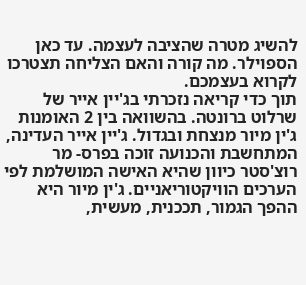להשיג מטרה שהציבה לעצמה. עד כאן הספוילר. מה קורה והאם הצליחה תצטרכו לקרוא בעצמכם.
תוך כדי קריאה נזכרתי בג'יין אייר של שרלוט ברונטה. בהשוואה בין 2 האומנות ג'ין מיור מנצחת ובגדול. ג'יין אייר העדינה, המתחשבת והכנועה זוכה בפרס- מר רוצ'סטר כיוון שהיא האישה המושלמת לפי הערכים הוויקטוריאניים. ג'ין מיור היא ההפך הגמור, תככנית, מעשית,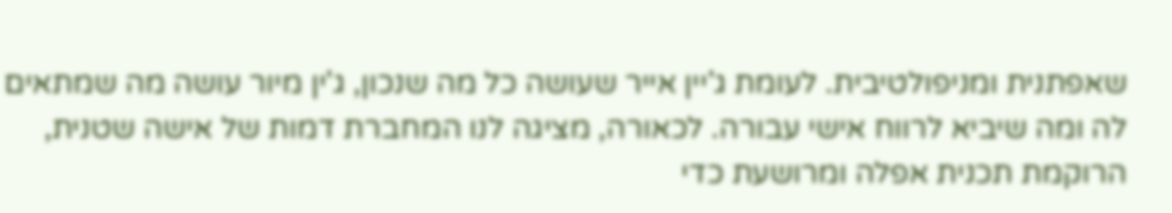שאפתנית ומניפולטיבית. לעומת ג'יין אייר שעושה כל מה שנכון, ג'ין מיור עושה מה שמתאים לה ומה שיביא לרווח אישי עבורה. לכאורה, מציגה לנו המחברת דמות של אישה שטנית, הרוקמת תכנית אפלה ומרושעת כדי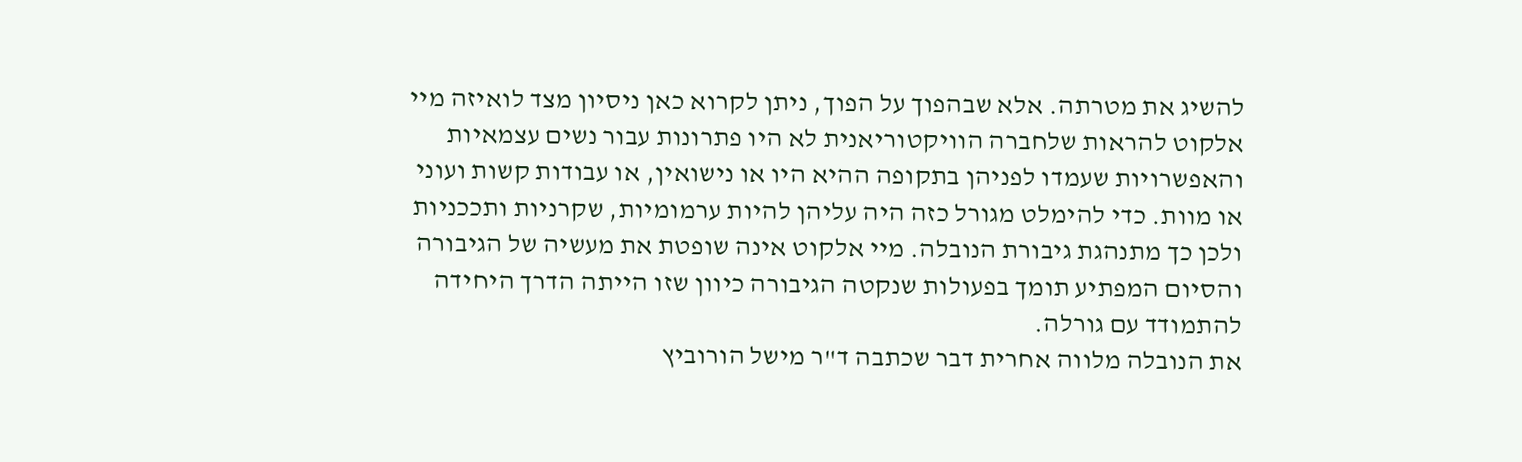להשיג את מטרתה. אלא שבהפוך על הפוך, ניתן לקרוא כאן ניסיון מצד לואיזה מיי אלקוט להראות שלחברה הוויקטוריאנית לא היו פתרונות עבור נשים עצמאיות והאפשרויות שעמדו לפניהן בתקופה ההיא היו או נישואין, או עבודות קשות ועוני או מוות. כדי להימלט מגורל כזה היה עליהן להיות ערמומיות, שקרניות ותככניות ולכן כך מתנהגת גיבורת הנובלה. מיי אלקוט אינה שופטת את מעשיה של הגיבורה והסיום המפתיע תומך בפעולות שנקטה הגיבורה כיוון שזו הייתה הדרך היחידה להתמודד עם גורלה.
את הנובלה מלווה אחרית דבר שכתבה ד"ר מישל הורוביץ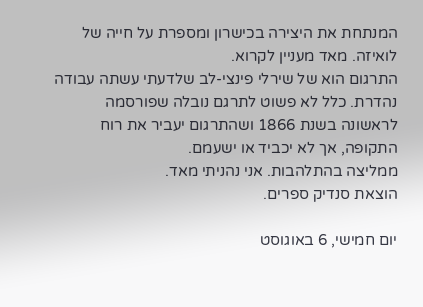המנתחת את היצירה בכישרון ומספרת על חייה של לואיזה. מאד מעניין לקרוא.
התרגום הוא של שירלי פינצי-לב שלדעתי עשתה עבודה נהדרת. כלל לא פשוט לתרגם נובלה שפורסמה לראשונה בשנת 1866 ושהתרגום יעביר את רוח התקופה, אך לא יכביד או ישעמם.
ממליצה בהתלהבות. אני נהניתי מאד.
הוצאת סנדיק ספרים.

יום חמישי, 6 באוגוסט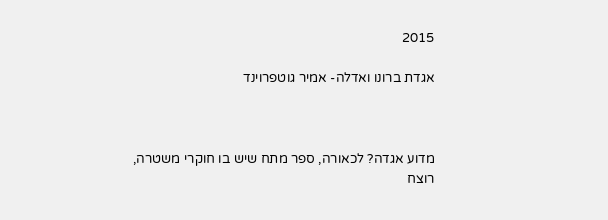2015

אגדת ברונו ואדלה- אמיר גוטפרוינד



מדוע אגדה? לכאורה, ספר מתח שיש בו חוקרי משטרה, רוצח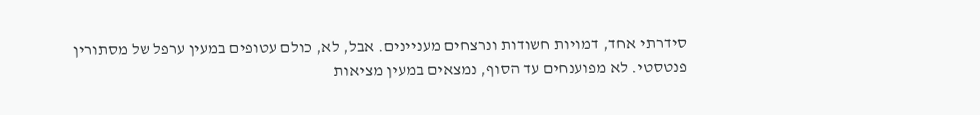סידרתי אחד, דמויות חשודות ונרצחים מעניינים. אבל, לא, כולם עטופים במעין ערפל של מסתורין פנטסטי. לא מפוענחים עד הסוף, נמצאים במעין מציאות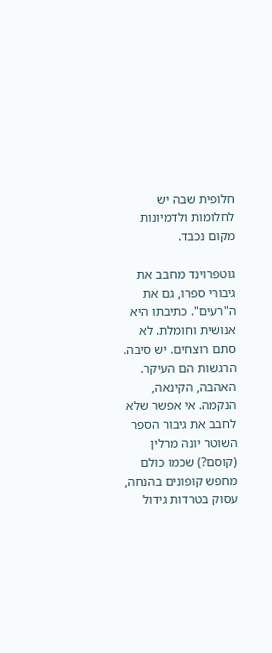חלופית שבה יש לחלומות ולדמיונות מקום נכבד.

גוטפרוינד מחבב את גיבורי ספרו, גם את ה"רעים". כתיבתו היא אנושית וחומלת. לא סתם רוצחים. יש סיבה. הרגשות הם העיקר. האהבה, הקינאה, הנקמה. אי אפשר שלא לחבב את גיבור הספר השוטר יונה מרלין (קוסם?) שכמו כולם מחפש קופונים בהנחה, עסוק בטרדות גידול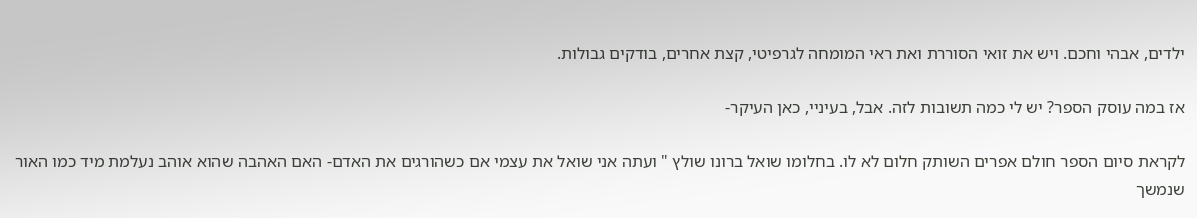ילדים, אבהי וחכם. ויש את זואי הסוררת ואת ראי המומחה לגרפיטי, קצת אחרים, בודקים גבולות.

אז במה עוסק הספר? יש לי כמה תשובות לזה. אבל, בעיניי, כאן העיקר-

לקראת סיום הספר חולם אפרים השותק חלום לא לו. בחלומו שואל ברונו שולץ " ועתה אני שואל את עצמי אם כשהורגים את האדם- האם האהבה שהוא אוהב נעלמת מיד כמו האור שנמשך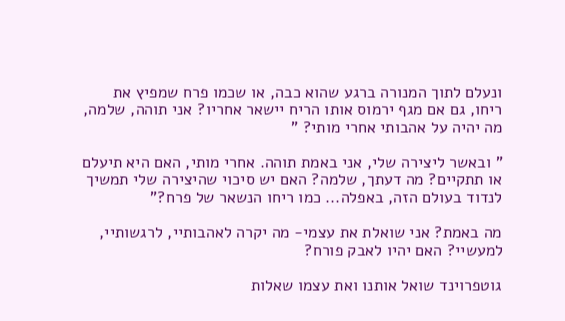ונעלם לתוך המנורה ברגע שהוא כבה, או שכמו פרח שמפיץ את ריחו, גם אם מגף ירמוס אותו הריח יישאר אחריו? אני תוהה, שלמה, מה יהיה על אהבותי אחרי מותי? "

" ובאשר ליצירה שלי, אני באמת תוהה. אחרי מותי, האם היא תיעלם או תתקיים? מה דעתך, שלמה? האם יש סיכוי שהיצירה שלי תמשיך לנדוד בעולם הזה, באפלה... כמו ריחו הנשאר של פרח?"

מה באמת? אני שואלת את עצמי- מה יקרה לאהבותיי, לרגשותיי, למעשיי? האם יהיו לאבק פורח?

גוטפרוינד שואל אותנו ואת עצמו שאלות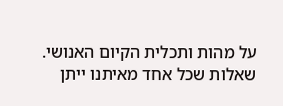על מהות ותכלית הקיום האנושי. שאלות שכל אחד מאיתנו ייתן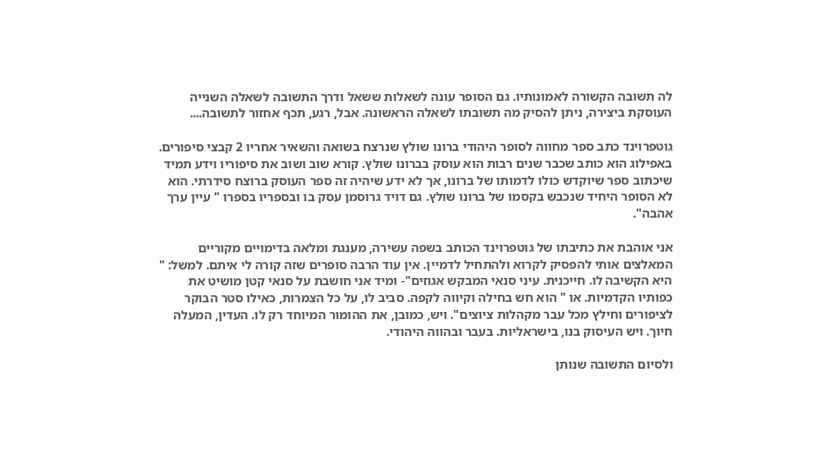לה תשובה הקשורה לאמונותיו. גם הסופר עונה לשאלות ששאל ודרך התשובה לשאלה השנייה העוסקת ביצירה, ניתן להסיק מה תשובתו לשאלה הראשונה. אבל, רגע, תכף אחזור לתשובה....

גוטפרוינד כתב ספר מחווה לסופר היהודי ברונו שולץ שנרצח בשואה והשאיר אחריו 2 קבצי סיפורים. באפילוג הוא כותב שכבר שנים רבות הוא עוסק בברונו שולץ. קורא שוב ושוב את סיפוריו וידע תמיד שיכתוב ספר שיוקדש כולו לדמותו של ברונו, אך לא ידע שיהיה זה ספר העוסק ברוצח סידרתי. הוא לא הסופר היחיד שנכבש בקסמו של ברונו שולץ. גם דויד גרוסמן עסק בו ובספריו בספרו " עיין ערך אהבה".

אני אוהבת את כתיבתו של גוטפרוינד הכותב בשפה עשירה, מענגת ומלאה בדימויים מקוריים המאלצים אותי להפסיק לקרוא ולהתחיל לדמיין. אין עוד הרבה סופרים שזה קורה לי איתם. למשל: " היא הקשיבה לו. חייכנית. עיני סנאי המבקש אגוזים"- ומיד אני חושבת על סנאי קטן מושיט את כפותיו הקדמיות. או " הוא חש בחילה וקיווה לקפה. סביב לו, על כל הצמרות, כאילו סטר הבוקר לציפורים וחילץ מכל עבר מקהלות ציוצים". ויש, כמובן, את ההומור המיוחד רק לו. העדין, המעלה חיוך. ויש העיסוק בנו, בישראליות. בעבר ובהווה היהודי.

ולסיום התשובה שנותן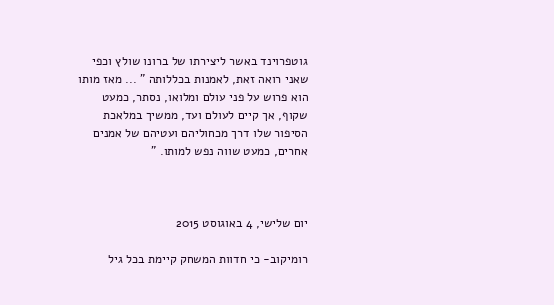גוטפרוינד באשר ליצירתו של ברונו שולץ וכפי שאני רואה זאת, לאמנות בכללותה " ... מאז מותו הוא פרוש על פני עולם ומלואו, נסתר, כמעט שקוף, אך קיים לעולם ועד, ממשיך במלאכת הסיפור שלו דרך מכחוליהם ועטיהם של אמנים אחרים, כמעט שווה נפש למותו. "



יום שלישי, 4 באוגוסט 2015

רומיקוב- כי חדוות המשחק קיימת בכל גיל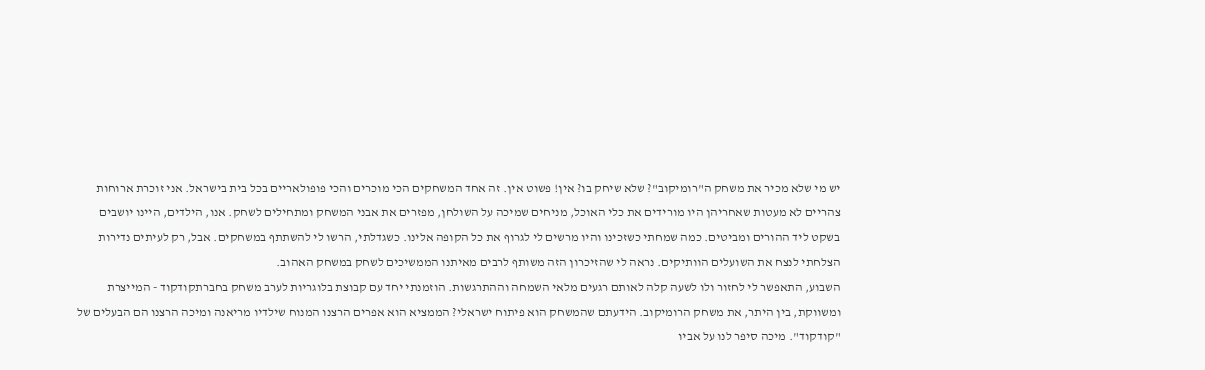יש מי שלא מכיר את משחק ה"רומיקוב"? שלא שיחק בו? אין! פשוט אין. זה אחד המשחקים הכי מוכרים והכי פופולאריים בכל בית בישראל. אני זוכרת ארוחות צהריים לא מעטות שאחריהן היו מורידים את כלי האוכל, מניחים שמיכה על השולחן, מפזרים את אבני המשחק ומתחילים לשחק. אנו, הילדים, היינו יושבים בשקט ליד ההורים ומביטים. כמה שמחתי כשזכינו והיו מרשים לי לגרוף את כל הקופה אלינו. כשגדלתי, הרשו לי להשתתף במשחקים. אבל, רק לעיתים נדירות הצלחתי לנצח את השועלים הוותיקים. נראה לי שהזיכרון הזה משותף לרבים מאיתנו הממשיכים לשחק במשחק האהוב.
השבוע, התאפשר לי לחזור ולו לשעה קלה לאותם רגעים מלאי השמחה וההתרגשות. הוזמנתי יחד עם קבוצת בלוגריות לערב משחק בחברתקודקוד - המייצרת ומשווקת, בין היתר, את משחק הרומיקוב. הידעתם שהמשחק הוא פיתוח ישראלי? הממציא הוא אפרים הרצנו המנוח שילדיו מריאנה ומיכה הרצנו הם הבעלים של "קודקוד". מיכה סיפר לנו על אביו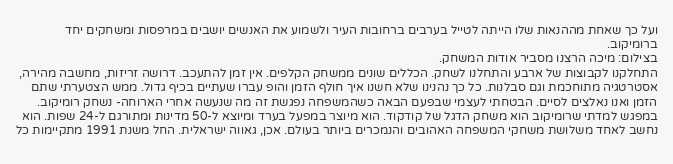ועל כך שאחת מההנאות שלו הייתה לטייל בערבים ברחובות העיר ולשמוע את האנשים יושבים במרפסות ומשחקים יחד ברומיקוב.
בצילום: מיכה הרצנו מסביר אודות המשחק.
התחלקנו לקבוצות של ארבע והתחלנו לשחק. הכללים שונים ממשחק הקלפים. אין זמן להתעכב. דרושה זריזות, מחשבה מהירה, אסטרטגיה מתוחכמת וגם סבלנות. כל כך נהנינו שלא חשנו איך חולף הזמן והופ עברו שעתיים בכיף גדול. ממש הצטערתי שתם הזמן ואנו נאלצים לסיים. הבטחתי לעצמי שבפעם הבאה כשהמשפחה נפגשת זה מה שנעשה אחרי הארוחה- נשחק רומיקוב.
במפגש למדתי שרומיקוב הוא משחק הדגל של קודקוד. הוא מיוצר במפעל בערד ומיוצא ל-50 מדינות ומתורגם ל-24 שפות. הוא נחשב לאחד משלושת משחקי המשפחה האהובים והנמכרים ביותר בעולם. אכן, גאווה ישראלית. החל משנת 1991 מתקיימות כל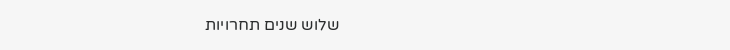שלוש שנים תחרויות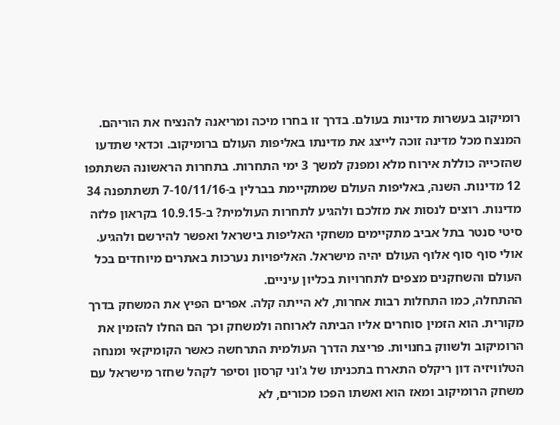רומיקוב בעשרות מדינות בעולם. בדרך זו בחרו מיכה ומריאנה להנציח את הוריהם. המנצח מכל מדינה זוכה לייצג את מדינתו באליפות העולם ברומיקוב. וכדאי שתדעו שהזכייה כוללת אירוח מלא ומפנק למשך 3 ימי התחרות. בתחרות הראשונה השתתפו 12 מדינות. השנה, באליפות העולם שמתקיימת בברלין ב-7-10/11/16 תשתתפנה 34 מדינות. רוצים לנסות את מזלכם ולהגיע לתחרות העולמית? ב-10.9.15 בקראון פלזה סיטי סנטר בתל אביב מתקיימים משחקי האליפות בישראל ואפשר להירשם ולהגיע. אולי סוף סוף אלוף העולם יהיה מישראל. האליפויות נערכות באתרים מיוחדים בכל העולם והשחקנים מצפים לתחרויות בכליון עיניים.
ההתחלה, כמו התחלות רבות אחרות, לא הייתה קלה. אפרים הפיץ את המשחק בדרך מקורית. הוא הזמין סוחרים אליו הביתה לארוחה ולמשחק וכך הם החלו להזמין את הרומיקוב ולשווק בחנויות. פריצת הדרך העולמית התרחשה כאשר הקומיקאי ומנחה הטלוויזיה דון ריקלס התארח בתכניתו של ג'וני קרסון וסיפר לקהל שחזר מישראל עם משחק הרומיקוב ומאז הוא ואשתו הפכו מכורים, לא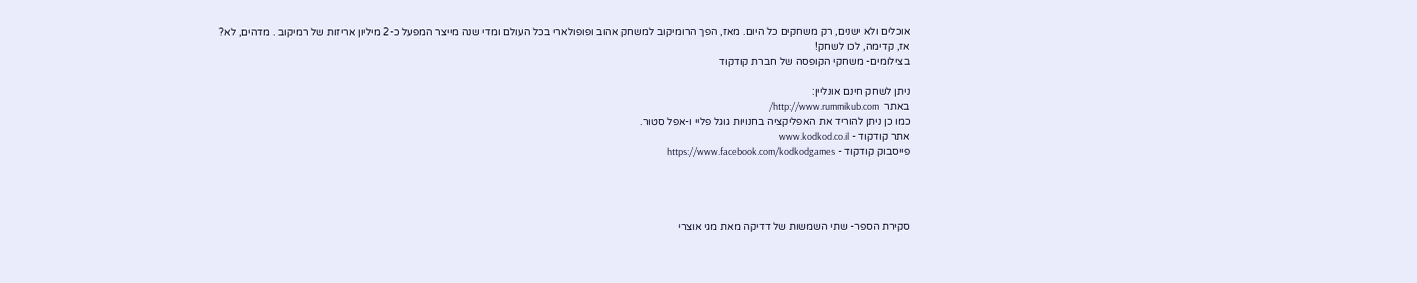אוכלים ולא ישנים, רק משחקים כל היום. מאז, הפך הרומיקוב למשחק אהוב ופופולארי בכל העולם ומדי שנה מייצר המפעל כ-2 מיליון אריזות של רמיקוב . מדהים, לא?
אז, קדימה, לכו לשחק!
בצילומים- משחקי הקופסה של חברת קודקוד

ניתן לשחק חינם אונליין:
באתר  http://www.rummikub.com/
כמו כן ניתן להוריד את האפליקציה בחנויות גוגל פליי ו-אפל סטור.
אתר קודקוד - www.kodkod.co.il
פייסבוק קודקוד - https://www.facebook.com/kodkodgames




סקירת הספר- שתי השמשות של דדיקה מאת מגי אוצרי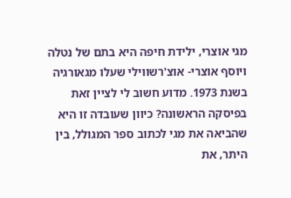מגי אוצרי, ילידת חיפה היא בתם של נטלה ויוסף אוצרי- אוצ'רשווילי שעלו מגאורגיה בשנת 1973. מדוע חשוב לי לציין זאת בפיסקה הראשונה? כיוון שעובדה זו היא שהביאה את מגי לכתוב ספר המגולל, בין היתר, את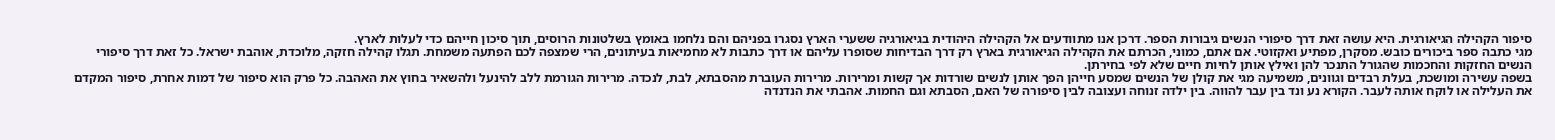סיפור הקהילה הגיאורגית. היא עושה זאת דרך סיפורי הנשים גיבורות הספר. דרכן אנו מתוודעים אל הקהילה היהודית בגיאורגיה ששערי הארץ נסגרו בפניהם והם נלחמו באומץ בשלטונות הרוסים, תוך סיכון חייהם כדי לעלות לארץ.
מגי כתבה ספר ביכורים כובש. מסקרן, מפתיע ואקזוטי. אם אתם, כמוני, הכרתם את הקהילה הגיאורגית בארץ רק דרך הבדיחות שסופרו עליהם או דרך כתבות לא מחמיאות בעיתונים, הרי שמצפה לכם הפתעה משמחת. תגלו קהילה חזקה, מלוכדת, אוהבת ישראל. כל זאת דרך סיפורי הנשים החזקות והחכמות שהגורל התנכר להן ואילץ אותן לחיות חיים שלא לפי בחירתן.
בשפה עשירה ומושכת, בעלת רבדים וגוונים, משמיעה מגי את קולן של הנשים שמסע חייהן הפך אותן לנשים שורדות אך קשות ומרירות. מרירות העוברת מהסבתא, לבת, לנכדה. מרירות הגורמת ללב להינעל ולהשאיר בחוץ את האהבה. כל פרק הוא סיפור של דמות אחרת, סיפור המקדם את העלילה או לוקח אותה לעבר. הקורא נע ונד בין עבר להווה. בין ילדה זנוחה ועצובה לבין סיפורה של האם, הסבתא וגם החמות. אהבתי את הנדנדה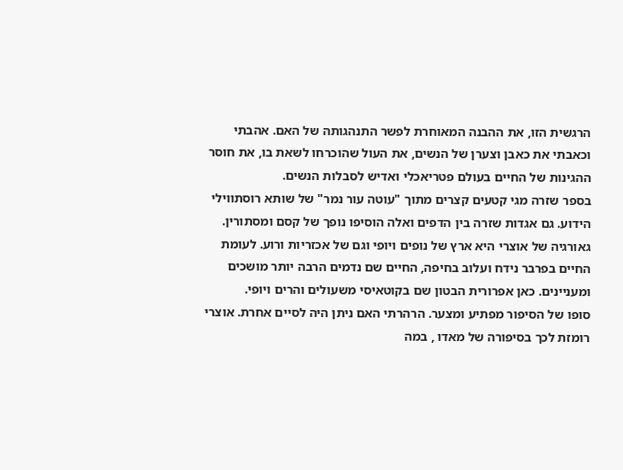הרגשית הזו, את ההבנה המאוחרת לפשר התנהגותה של האם. אהבתי וכאבתי את כאבן וצערן של הנשים, את העול שהוכרחו לשאת בו, את חוסר ההגינות של החיים בעולם פטריאכלי ואדיש לסבלות הנשים.
בספר שזרה מגי קטעים קצרים מתוך "עוטה עור נמר" של שותא רוסתווילי הידוע. גם אגדות שזרה בין הדפים ואלה הוסיפו נופך של קסם ומסתורין. גאורגיה של אוצרי היא ארץ של נופים ויופי וגם של אכזריות ורוע. לעומת החיים בפרבר נידח ועלוב בחיפה, החיים שם נדמים הרבה יותר מושכים ומעניינים. כאן אפרורית הבטון שם בקוטאיסי משעולים והרים ויופי.
סופו של הסיפור מפתיע ומצער. הרהרתי האם ניתן היה לסיים אחרת. אוצרי רומזת לכך בסיפורה של מאדו , במה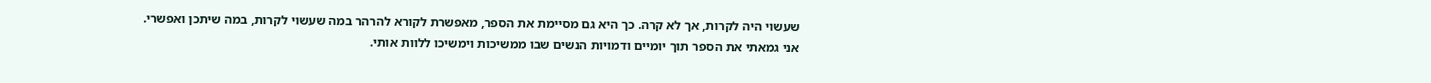שעשוי היה לקרות, אך לא קרה. כך היא גם מסיימת את הספר, מאפשרת לקורא להרהר במה שעשוי לקרות, במה שיתכן ואפשרי.
אני גמאתי את הספר תוך יומיים ודמויות הנשים שבו ממשיכות וימשיכו ללוות אותי.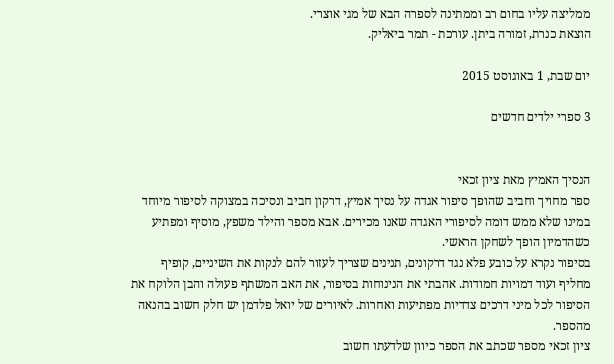ממליצה עליו בחום רב וממתינה לספרה הבא של מגי אוצרי.
הוצאת כנרת, זמורה ביתן. עורכת - תמר ביאליק.

יום שבת, 1 באוגוסט 2015

3 ספרי ילדים חדשים


הנסיך האמיץ מאת ציון זכאי
ספר מחויך וחביב שהופך סיפור אגדה על נסיך אמיץ, דרקון חביב ונסיכה במצוקה לסיפור מיוחד במינו שלא ממש דומה לסיפורי האגדה שאנו מכירים. אבא מספר והילד משפץ, מוסיף ומפתיע כשהדמיון הופך לשחקן הראשי.
בסיפור נקרא על כובע פלא נגד דרקונים, תנינים שצריך לעזור להם לנקות את השיניים, קופיף מחליף ועוד דמויות חמודות. אהבתי את הנינוחות בסיפור, את האב המשתף פעולה והבן הלוקח את הסיפור לכל מיני דרכים צדדיות מפתיעות ואחרות. לאיורים של יואל פלדמן יש חלק חשוב בהנאה מהספר.
ציון זכאי מספר שכתב את הספר כיוון שלדעתו חשוב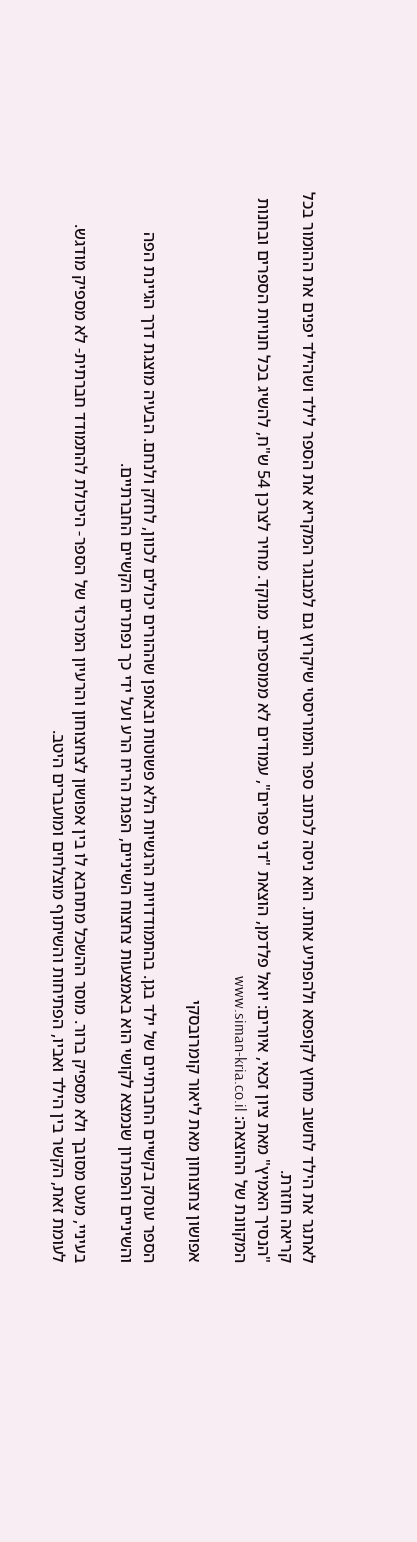לאתגר את הילד לחשוב מחוץ לקופסא ולהפתיע אותו. הוא ניסה לכתוב ספר הומוריסטי שיקרוץ גם למבוגר המקריא את הספר לילד ושהילד יפנים את ההומור בכל קריאה חוזרת.
"הנסיך האמיץ" מאת ציון זכאי, איורים: יואל פלדמן, הוצאת "דני ספרים", עמודים לא ממוספרים. מנוקד. מחיר לצרכן 54 ש"ח, להשיג בכל חנויות הספרים ובחנות המקוונת של ההוצאה: www.siman-kria.co.il

אפושון צחצוחון מאת ליאור קומרובסקי

הספר עוסק בקשיים החברתיים של ילד בגן. בהתמודדויות הרגשיות הלא פשוטות ובאופן שההורים יכולים לכוון, לחזק ולנחם. הבעיה מוצגת דרך הגיינת הפה והשיניים והפתרון שנמצא לקושי הוא באמצעות צחצוח השיניים, הפגת הריח הרע ועל ידי כך נפתרים הקשיים החברתיים.

בעיניי, מעט מסובך ולא מספיק ברור. מוסר ההשכל מתחבא לו בין אפושון לצחצוחון והרעיון המרכזי של הספר- היכולת להתמודד חברתית- לא מספיק מודגש. לעומת זאת, הקשר בין הילד ואביו, הפתיחות והשיתוף מוצלחים ומועברים היטב.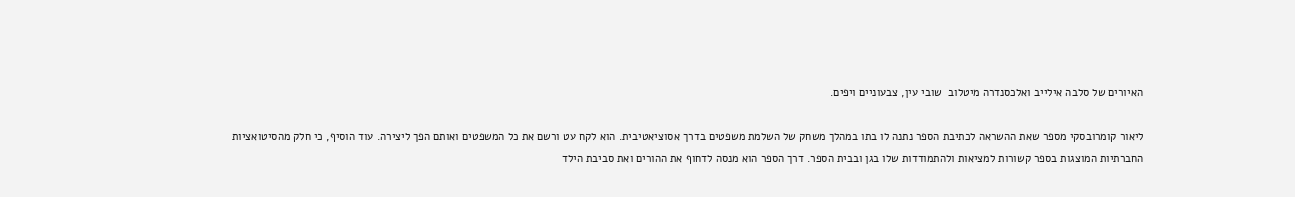האיורים של סלבה אילייב ואלכסנדרה מיטלוב  שובי עין, צבעוניים ויפים.

ליאור קומרובסקי מספר שאת ההשראה לכתיבת הספר נתנה לו בתו במהלך משחק של השלמת משפטים בדרך אסוציאטיבית. הוא לקח עט ורשם את כל המשפטים ואותם הפך ליצירה. עוד הוסיף, כי חלק מהסיטואציות החברתיות המוצגות בספר קשורות למציאות ולהתמודדות שלו בגן ובבית הספר. דרך הספר הוא מנסה לדחוף את ההורים ואת סביבת הילד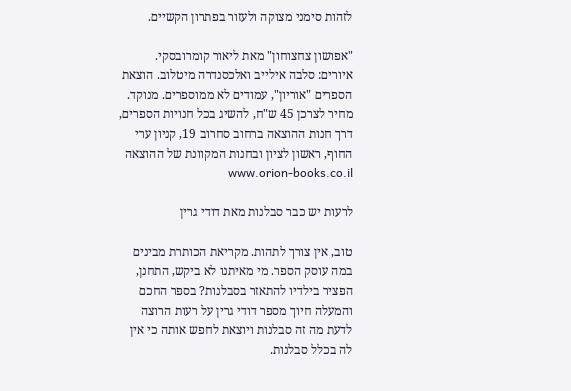לזהות סימני מצוקה ולעזור בפתרון הקשיים.

"אפושון צחצוחון" מאת ליאור קומרובסקי. איורים: סלבה אילייב ואלכסנדרה מיטלוב. הוצאת הספרים "אוריון", עמודים לא ממוספרים. מנוקד. מחיר לצרכן 45 ש"ח, להשיג בכל חנויות הספרים, דרך חנות ההוצאה ברחוב סחרוב 19, קניון ערי החוף, ראשון לציון ובחנות המקוונת של ההוצאה www.orion-books.co.il

לרעות יש כבר סבלנות מאת דודי גרין

טוב, אין צורך לתהות. מקריאת הכותרת מבינים במה עוסק הספר. מי מאיתנו לא ביקש, התחנן, הפציר בילדיו להתאזר בסבלנות? בספר החכם והמעלה חיוך מספר דודי גרין על רעות הרוצה לדעת מה זה סבלנות ויוצאת לחפש אותה כי אין לה בכלל סבלנות.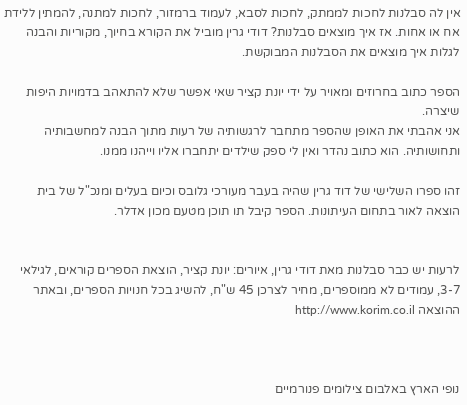אין לה סבלנות לחכות לממתק, לחכות לסבא, לעמוד ברמזור, לחכות למתנה, להמתין ללידת אח או אחות. אז איך מוצאים סבלנות? דודי גרין מוביל את הקורא בחיוך, מקוריות והבנה לגלות איך מוצאים את הסבלנות המבוקשת.

הספר כתוב בחרוזים ומאויר על ידי יונת קציר שאי אפשר שלא להתאהב בדמויות היפות שיצרה.
אני אהבתי את האופן שהספר מתחבר לרגשותיה של רעות מתוך הבנה למחשבותיה ותחושותיה. הוא כתוב נהדר ואין לי ספק שילדים יתחברו אליו וייהנו ממנו.

זהו ספרו השלישי של דוד גרין שהיה בעבר מעורכי גלובס וכיום בעלים ומנכ"ל של בית הוצאה לאור בתחום העיתונות. הספר קיבל תו תוכן מטעם מכון אדלר.


לרעות יש כבר סבלנות מאת דודי גרין, איורים: יונת קציר, הוצאת הספרים קוראים, לגילאי 3-7, עמודים לא ממוספרים, מחיר לצרכן 45 ש"ח, להשיג בכל חנויות הספרים, ובאתר ההוצאה http://www.korim.co.il



נופי הארץ באלבום צילומים פנורמיים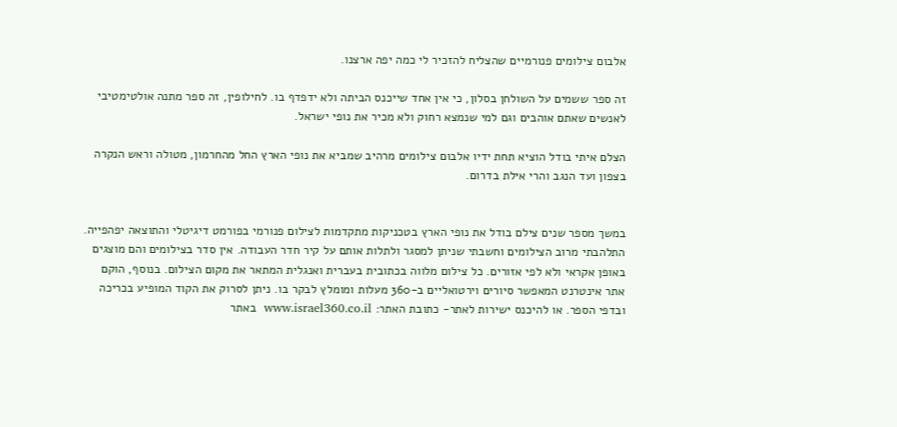אלבום צילומים פנורמיים שהצליח להזכיר לי כמה יפה ארצנו.

זה ספר ששמים על השולחן בסלון, כי אין אחד שייכנס הביתה ולא ידפדף בו. לחילופין, זה ספר מתנה אולטימטיבי לאנשים שאתם אוהבים וגם למי שנמצא רחוק ולא מכיר את נופי ישראל.

הצלם איתי בודל הוציא תחת ידיו אלבום צילומים מרהיב שמביא את נופי הארץ החל מהחרמון, מטולה וראש הנקרה בצפון ועד הנגב והרי אילת בדרום.


במשך מספר שנים צילם בודל את נופי הארץ בטכניקות מתקדמות לצילום פנורמי בפורמט דיגיטלי והתוצאה יפהפייה. התלהבתי מרוב הצילומים וחשבתי שניתן למסגר ולתלות אותם על קיר חדר העבודה. אין סדר בצילומים והם מוצגים באופן אקראי ולא לפי אזורים. כל צילום מלווה בכתובית בעברית ואנגלית המתאר את מקום הצילום. בנוסף, הוקם אתר אינטרנט המאפשר סיורים וירטואליים ב-360 מעלות ומומלץ לבקר בו. ניתן לסרוק את הקוד המופיע בכריכה ובדפי הספר. או להיכנס ישירות לאתר- כתובת האתר: www.israel360.co.il  באתר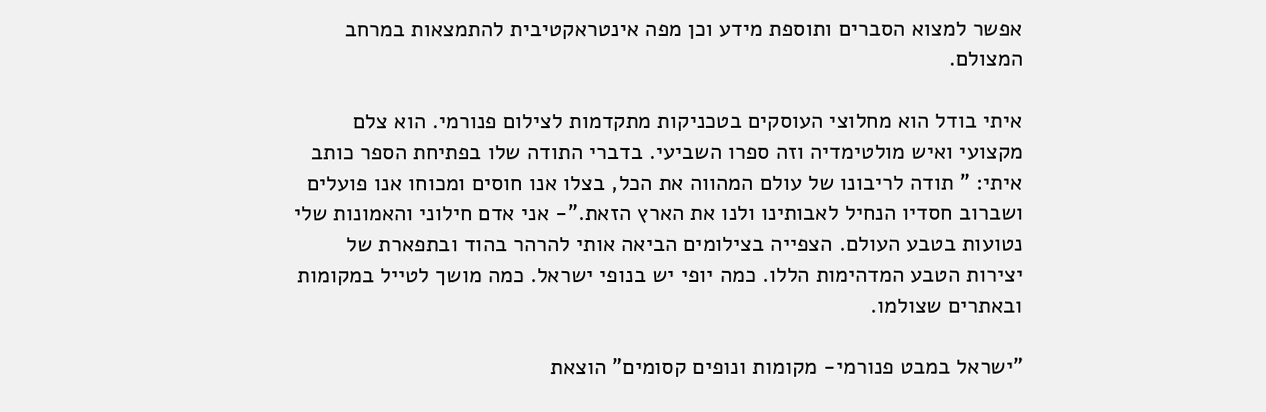אפשר למצוא הסברים ותוספת מידע וכן מפה אינטראקטיבית להתמצאות במרחב המצולם.

איתי בודל הוא מחלוצי העוסקים בטכניקות מתקדמות לצילום פנורמי. הוא צלם מקצועי ואיש מולטימדיה וזה ספרו השביעי. בדברי התודה שלו בפתיחת הספר כותב איתי: " תודה לריבונו של עולם המהווה את הכל, בצלו אנו חוסים ומכוחו אנו פועלים ושברוב חסדיו הנחיל לאבותינו ולנו את הארץ הזאת."- אני אדם חילוני והאמונות שלי נטועות בטבע העולם. הצפייה בצילומים הביאה אותי להרהר בהוד ובתפארת של יצירות הטבע המדהימות הללו. כמה יופי יש בנופי ישראל. כמה מושך לטייל במקומות ובאתרים שצולמו.

"ישראל במבט פנורמי- מקומות ונופים קסומים" הוצאת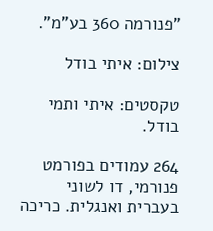"פנורמה 360 בע"מ".

צילום: איתי בודל

טקסטים: איתי ותמי בודל.

264 עמודים בפורמט פנורמי, דו לשוני בעברית ואנגלית. כריכה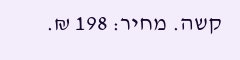קשה. מחיר: 198 ₪.